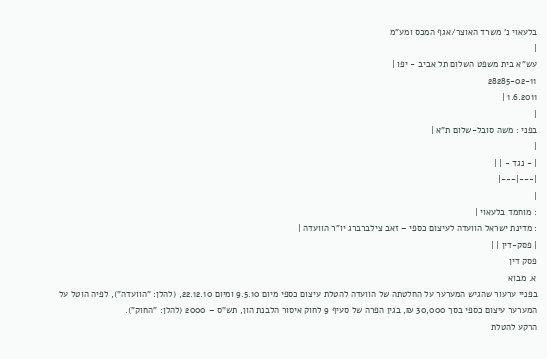בלעאוי נ' משרד האוצר/אגף המכס ומע"מ
|
עש"א בית משפט השלום תל אביב - יפו |
28285-02-11
1.6.2011 |
|
בפני : משה סובל-שלום ת"א |
|
| - נגד - | |
|---|---|
|
: מוחמד בלעאוי |
: מדינת ישראל הוועדה לעיצום כספי – זאב צילברברג יו"ר הוועדה |
| פסק-דין | |
פסק דין
א. מבוא
בפניי ערעור שהגיש המערער על החלטתה של הוועדה להטלת עיצום כספי מיום 9.5.10 ומיום 22.12.10, (להלן: "הוועדה"), לפיה הוטל על המערער עיצום כספי בסך 30,000 ₪, בגין הפרה של סעיף 9 לחוק איסור הלבנת הון, תש"ס – 2000 (להלן: "החוק").
הרקע להטלת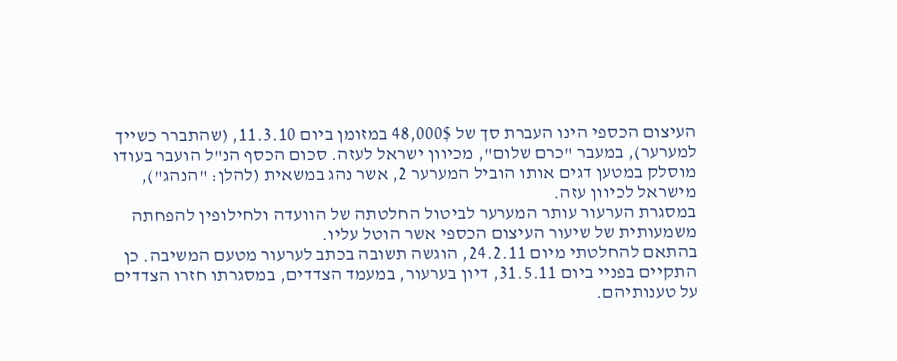העיצום הכספי הינו העברת סך של 48,000$ במזומן ביום 11.3.10, (שהתברר כשייך למערער), במעבר "כרם שלום", מכיוון ישראל לעזה. סכום הכסף הנ"ל הועבר בעודו מוסלק במטען דגים אותו הוביל המערער 2, אשר נהג במשאית (להלן: "הנהג"), מישראל לכיוון עזה.
במסגרת הערעור עותר המערער לביטול החלטתה של הוועדה ולחילופין להפחתה משמעותית של שיעור העיצום הכספי אשר הוטל עליו.
בהתאם להחלטתי מיום 24.2.11, הוגשה תשובה בכתב לערעור מטעם המשיבה. כן התקיים בפניי ביום 31.5.11, דיון בערעור, במעמד הצדדים, במסגרתו חזרו הצדדים על טענותיהם.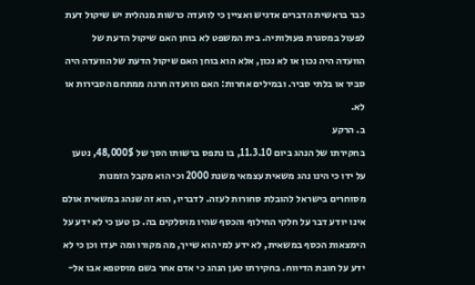כבר בראשית הדברים אדגיש ואציין כי לוועדה כרשות מנהלית יש שיקול דעת לפעול במסגרת פעולותיה. בית המשפט לא בוחן האם שיקול הדעת של הוועדה היה נכון או לא נכון, אלא הוא בוחן האם שיקול הדעת של הוועדה היה סביר או בלתי סביר. ובמילים אחרות: האם הוועדה חרגה ממתחם הסבירות או לא.
ב. הרקע
בחקירתו של הנהג ביום 11.3.10, בו נתפס ברשותו הסך של 48,000$, נטען על ידו כי הינו נהג משאית עצמאי משנת 2000 וכי הוא מקבל הזמנות מסוחרים בישראל להובלת סחורות לעזה. לדבריו, הוא זה שנהג במשאית אולם אינו יודע דבר על חלקי החילוף והכסף שהיו מוסלקים בה. כן טען כי לא ידע על הימצאות הכסף במשאית, לא ידע למי הוא שייך, מה מקורו ומה יעדו וכן כי לא ידע על חובת הדיווח. בחקירתו טען הנהג כי אדם אחר בשם מוסטפא אבו אל-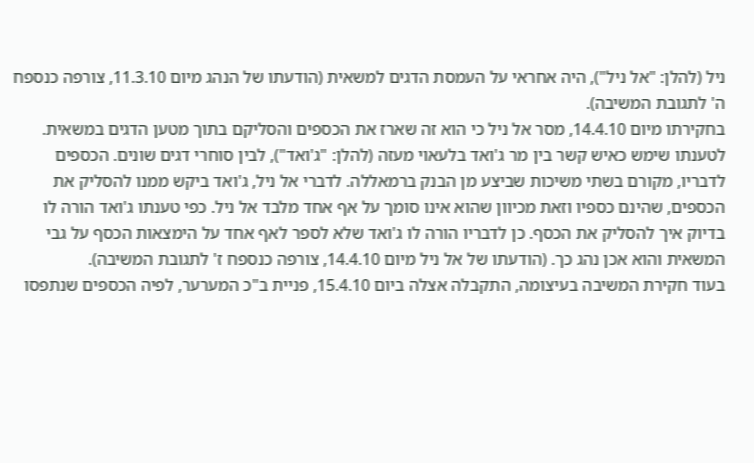ניל (להלן: "אל ניל"), היה אחראי על העמסת הדגים למשאית (הודעתו של הנהג מיום 11.3.10, צורפה כנספח ה' לתגובת המשיבה).
בחקירתו מיום 14.4.10, מסר אל ניל כי הוא זה שארז את הכספים והסליקם בתוך מטען הדגים במשאית. לטענתו שימש כאיש קשר בין מר ג'ואד בלעאוי מעזה (להלן: "ג'ואד"), לבין סוחרי דגים שונים. הכספים לדבריו, מקורם בשתי משיכות שביצע מן הבנק ברמאללה. לדברי אל ניל, ג'ואד ביקש ממנו להסליק את הכספים, שהינם כספיו וזאת מכיוון שהוא אינו סומך על אף אחד מלבד אל ניל. כפי טענתו ג'ואד הורה לו בדיוק איך להסליק את הכסף. כן לדבריו הורה לו ג'ואד שלא לספר לאף אחד על הימצאות הכסף על גבי המשאית והוא אכן נהג כך. (הודעתו של אל ניל מיום 14.4.10, צורפה כנספח ז' לתגובת המשיבה).
בעוד חקירת המשיבה בעיצומה, התקבלה אצלה ביום 15.4.10, פניית ב"כ המערער, לפיה הכספים שנתפסו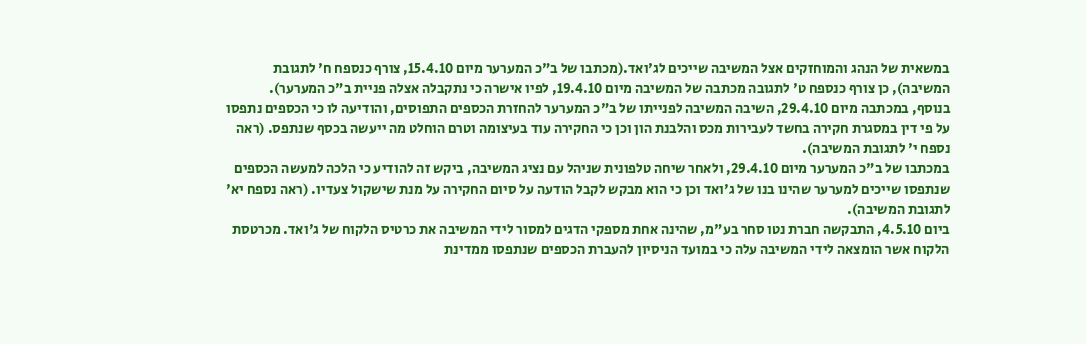במשאית של הנהג והמוחזקים אצל המשיבה שייכים לג'ואד.(מכתבו של ב"כ המערער מיום 15.4.10, צורף כנספח ח' לתגובת המשיבה), כן צורף כנספח ט' לתגובה מכתבה של המשיבה מיום 19.4.10, לפיו אישרה כי נתקבלה אצלה פניית ב"כ המערער).
בנוסף, במכתבה מיום 29.4.10, השיבה המשיבה לפנייתו של ב"כ המערער להחזרת הכספים התפוסים, והודיעה לו כי הכספים נתפסו על פי דין במסגרת חקירה בחשד לעבירות מכס והלבנת הון וכן כי החקירה עוד בעיצומה וטרם הוחלט מה ייעשה בכסף שנתפס. (ראה נספח י' לתגובת המשיבה).
במכתבו של ב"כ המערער מיום 29.4.10, ולאחר שיחה טלפונית שניהל עם נציג המשיבה, ביקש זה להודיע כי הלכה למעשה הכספים שנתפסו שייכים למערער שהינו בנו של ג'ואד וכן כי הוא מבקש לקבל הודעה על סיום החקירה על מנת שישקול צעדיו. (ראה נספח יא' לתגובת המשיבה).
ביום 4.5.10, התבקשה חברת נטו סחר בע"מ, שהינה אחת מספקי הדגים למסור לידי המשיבה את כרטיס הלקוח של ג'ואד. מכרטסת הלקוח אשר הומצאה לידי המשיבה עלה כי במועד הניסיון להעברת הכספים שנתפסו ממדינת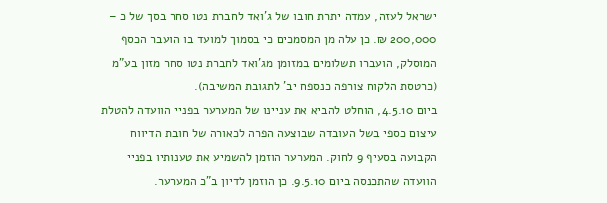ישראל לעזה, עמדה יתרת חובו של ג'ואד לחברת נטו סחר בסך של כ – 200,000 ₪. כן עלה מן המסמכים כי בסמוך למועד בו הועבר הכסף המוסלק, הועברו תשלומים במזומן מג'ואד לחברת נטו סחר מזון בע"מ (כרטסת הלקוח צורפה כנספח יב' לתגובת המשיבה).
ביום 4.5.10, הוחלט להביא את עניינו של המערער בפניי הוועדה להטלת עיצום כספי בשל העובדה שבוצעה הפרה לכאורה של חובת הדיווח הקבועה בסעיף 9 לחוק. המערער הוזמן להשמיע את טענותיו בפניי הוועדה שהתכנסה ביום 9.5.10. כן הוזמן לדיון ב"כ המערער.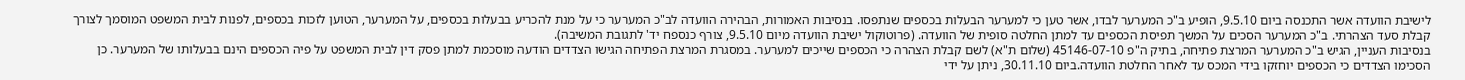לישיבת הוועדה אשר התכנסה ביום 9.5.10, הופיע ב"כ המערער לבדו, אשר טען כי למערער הבעלות בכספים שנתפסו. בנסיבות האמורות, הבהירה הוועדה לב"כ המערער כי על מנת להכריע בבעלות בכספים, על המערער, הטוען לזכות בכספים, לפנות לבית המשפט המוסמך לצורך קבלת סעד הצהרתי. ב"כ המערער הסכים על המשך תפיסת הכספים עד למתן החלטה סופית של הוועדה. (פרוטוקול ישיבת הוועדה מיום 9.5.10, צורף כנספח יד' לתגובת המשיבה).
בנסיבות העניין, הגיש ב"כ המערער המרצת פתיחה, בתיק ה"פ 45146-07-10 (שלום ת"א) לשם קבלת הצהרה כי הכספים שייכים למערער. במסגרת המרצת הפתיחה הגישו הצדדים הודעה מוסכמת למתן פסק דין לבית המשפט על פיה הכספים הינם בבעלותו של המערער. כן הסכימו הצדדים כי הכספים יוחזקו בידי המכס עד לאחר החלטת הוועדה.ביום 30.11.10, ניתן על ידי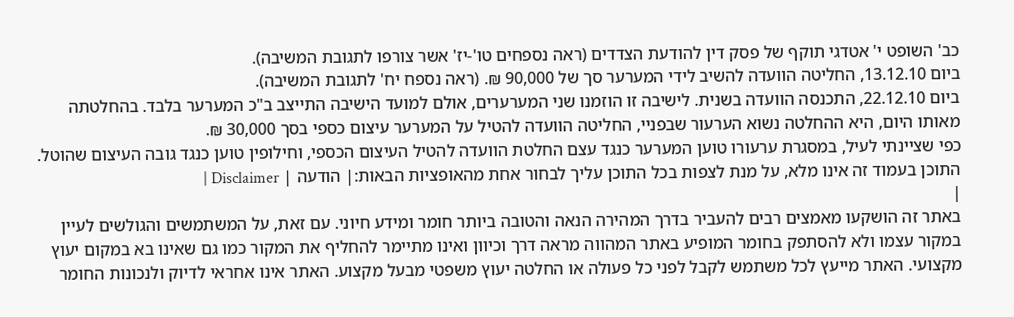כב' השופט י' אטדגי תוקף של פסק דין להודעת הצדדים (ראה נספחים טו'-יז' אשר צורפו לתגובת המשיבה).
ביום 13.12.10, החליטה הוועדה להשיב לידי המערער סך של 90,000 ₪. (ראה נספח יח' לתגובת המשיבה).
ביום 22.12.10, התכנסה הוועדה בשנית. לישיבה זו הוזמנו שני המערערים, אולם למועד הישיבה התייצב ב"כ המערער בלבד. בהחלטתה מאותו היום, היא ההחלטה נשוא הערעור שבפניי, החליטה הוועדה להטיל על המערער עיצום כספי בסך 30,000 ₪.
כפי שציינתי לעיל, במסגרת ערעורו טוען המערער כנגד עצם החלטת הוועדה להטיל העיצום הכספי, וחילופין טוען כנגד גובה העיצום שהוטל.
התוכן בעמוד זה אינו מלא, על מנת לצפות בכל התוכן עליך לבחור אחת מהאופציות הבאות:| הודעה | Disclaimer |
|
באתר זה הושקעו מאמצים רבים להעביר בדרך המהירה הנאה והטובה ביותר חומר ומידע חיוני. עם זאת, על המשתמשים והגולשים לעיין במקור עצמו ולא להסתפק בחומר המופיע באתר המהווה מראה דרך וכיוון ואינו מתיימר להחליף את המקור כמו גם שאינו בא במקום יעוץ מקצועי. האתר מייעץ לכל משתמש לקבל לפני כל פעולה או החלטה יעוץ משפטי מבעל מקצוע. האתר אינו אחראי לדיוק ולנכונות החומר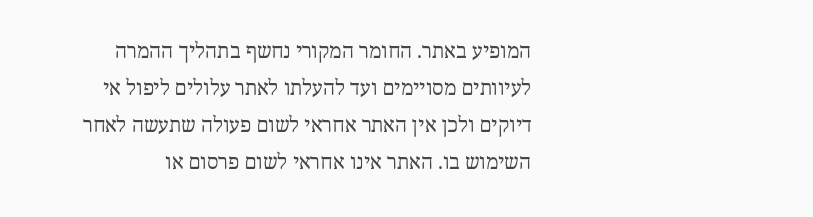המופיע באתר. החומר המקורי נחשף בתהליך ההמרה לעיוותים מסויימים ועד להעלתו לאתר עלולים ליפול אי דיוקים ולכן אין האתר אחראי לשום פעולה שתעשה לאחר השימוש בו. האתר אינו אחראי לשום פרסום או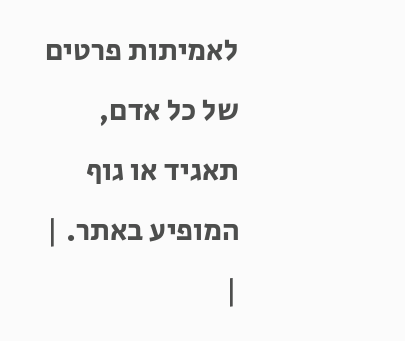לאמיתות פרטים של כל אדם, תאגיד או גוף המופיע באתר. |
|